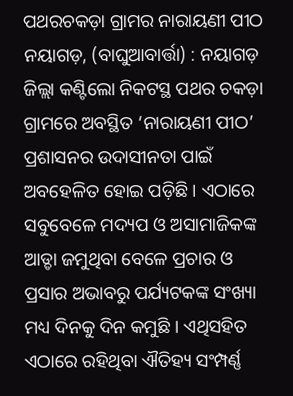ପଥରଚକଡ଼ା ଗ୍ରାମର ନାରାୟଣୀ ପୀଠ
ନୟାଗଡ଼, (ବାଘୁଆବାର୍ତ୍ତା) : ନୟାଗଡ଼ ଜିଲ୍ଲା କଣ୍ଟିଲୋ ନିକଟସ୍ଥ ପଥର ଚକଡ଼ା ଗ୍ରାମରେ ଅବସ୍ଥିତ ‘ନାରାୟଣୀ ପୀଠ’ ପ୍ରଶାସନର ଉଦାସୀନତା ପାଇଁ ଅବହେଳିତ ହୋଇ ପଡ଼ିଛି । ଏଠାରେ ସବୁବେଳେ ମଦ୍ୟପ ଓ ଅସାମାଜିକଙ୍କ ଆଡ୍ଡା ଜମୁଥିବା ବେଳେ ପ୍ରଚାର ଓ ପ୍ରସାର ଅଭାବରୁ ପର୍ଯ୍ୟଟକଙ୍କ ସଂଖ୍ୟା ମଧ୍ୟ ଦିନକୁ ଦିନ କମୁଛି । ଏଥିସହିତ ଏଠାରେ ରହିଥିବା ଐତିହ୍ୟ ସଂମ୍ପର୍ଣ୍ଣ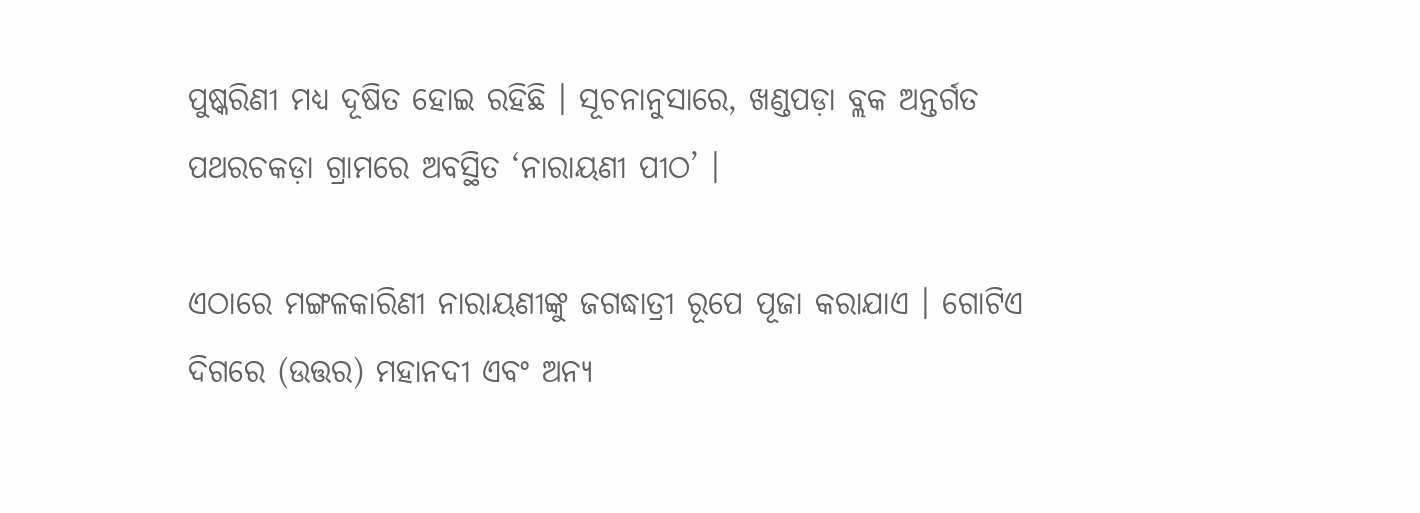ପୁଷ୍କରିଣୀ ମଧ୍ୟ ଦୂଷିତ ହୋଇ ରହିଛି । ସୂଚନାନୁସାରେ, ଖଣ୍ଡପଡ଼ା ବ୍ଲକ ଅନ୍ତର୍ଗତ ପଥରଚକଡ଼ା ଗ୍ରାମରେ ଅବସ୍ଥିତ ‘ନାରାୟଣୀ ପୀଠ’ ।

ଏଠାରେ ମଙ୍ଗଳକାରିଣୀ ନାରାୟଣୀଙ୍କୁ ଜଗଦ୍ଧାତ୍ରୀ ରୂପେ ପୂଜା କରାଯାଏ । ଗୋଟିଏ ଦିଗରେ (ଉତ୍ତର) ମହାନଦୀ ଏବଂ ଅନ୍ୟ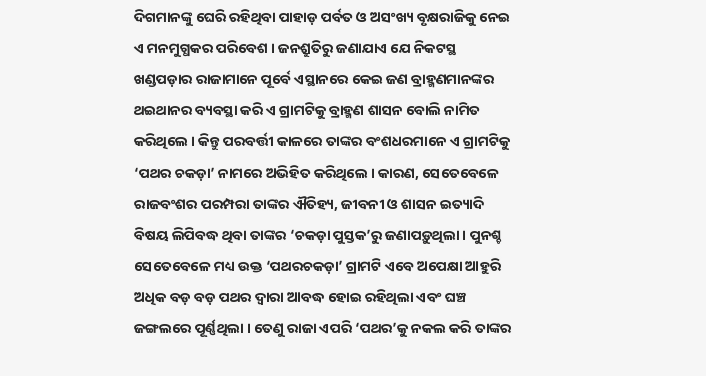ଦିଗମାନଙ୍କୁ ଘେରି ରହିଥିବା ପାହାଡ଼ ପର୍ବତ ଓ ଅସଂଖ୍ୟ ବୃକ୍ଷରାଜିକୁ ନେଇ ଏ ମନମୁଗ୍ଧକର ପରିବେଶ । ଜନଶ୍ରୁତିରୁ ଜଣାଯାଏ ଯେ ନିକଟସ୍ଥ ଖଣ୍ଡପଡ଼ାର ରାଜାମାନେ ପୂର୍ବେ ଏସ୍ଥାନରେ କେଇ ଜଣ ବ୍ରାହ୍ମଣମାନଙ୍କର ଥଇଥାନର ବ୍ୟବସ୍ଥା କରି ଏ ଗ୍ରାମଟିକୁ ବ୍ରାହ୍ମଣ ଶାସନ ବୋଲି ନାମିତ କରିଥିଲେ । କିନ୍ତୁ ପରବର୍ତ୍ତୀ କାଳରେ ତାଙ୍କର ବଂଶଧରମାନେ ଏ ଗ୍ରାମଟିକୁ ‘ପଥର ଚକଡ଼ା’ ନାମରେ ଅଭିହିତ କରିଥିଲେ । କାରଣ, ସେତେବେଳେ ରାଜବଂଶର ପରମ୍ପରା ତାଙ୍କର ଐତିହ୍ୟ, ଜୀବନୀ ଓ ଶାସନ ଇତ୍ୟାଦି ବିଷୟ ଲିପିବଦ୍ଧ ଥିବା ତାଙ୍କର ‘ଚକଡ଼ା ପୁସ୍ତକ’ରୁ ଜଣାପଡ଼ୁଥିଲା । ପୁନଶ୍ଚ ସେତେବେଳେ ମଧ୍ୟ ଉକ୍ତ ‘ପଥରଚକଡ଼ା’ ଗ୍ରାମଟି ଏବେ ଅପେକ୍ଷା ଆହୁରି ଅଧିକ ବଡ଼ ବଡ଼ ପଥର ଦ୍ୱାରା ଆବଦ୍ଧ ହୋଇ ରହିଥିଲା ଏବଂ ଘଞ୍ଚ ଜଙ୍ଗଲରେ ପୂର୍ଣ୍ଣଥିଲା । ତେଣୁ ରାଜା ଏପରି ‘ପଥର’କୁ ନକଲ କରି ତାଙ୍କର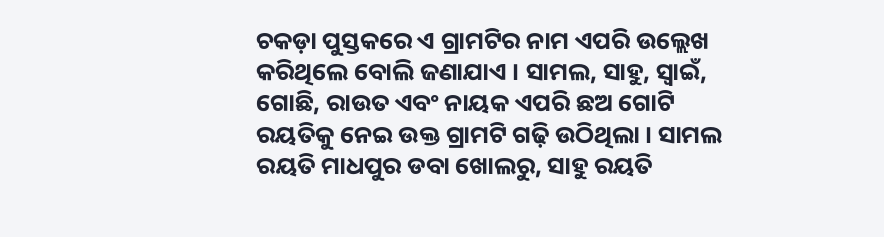ଚକଡ଼ା ପୁସ୍ତକରେ ଏ ଗ୍ରାମଟିର ନାମ ଏପରି ଉଲ୍ଲେଖ କରିଥିଲେ ବୋଲି ଜଣାଯାଏ । ସାମଲ, ସାହୁ, ସ୍ୱାଇଁ, ଗୋଛି, ରାଉତ ଏବଂ ନାୟକ ଏପରି ଛଅ ଗୋଟି ରୟତିକୁ ନେଇ ଉକ୍ତ ଗ୍ରାମଟି ଗଢ଼ି ଉଠିଥିଲା । ସାମଲ ରୟତି ମାଧପୁର ଡବା ଖୋଲରୁ, ସାହୁ ରୟତି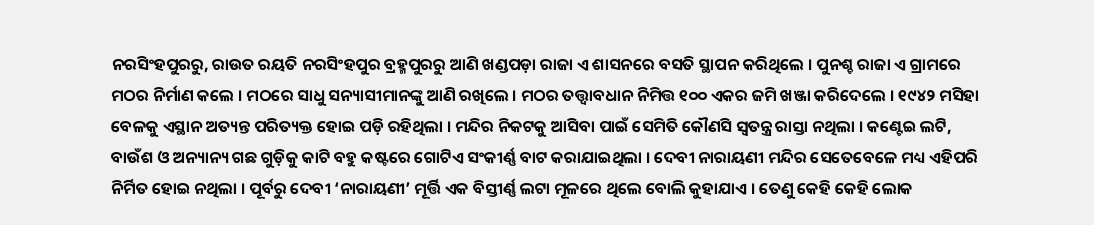ନରସିଂହପୁରରୁ, ରାଉତ ରୟତି ନରସିଂହପୁର ବ୍ରହ୍ମପୁରରୁ ଆଣି ଖଣ୍ଡପଡ଼ା ରାଜା ଏ ଶାସନରେ ବସତି ସ୍ଥାପନ କରିଥିଲେ । ପୁନଶ୍ଚ ରାଜା ଏ ଗ୍ରାମରେ ମଠର ନିର୍ମାଣ କଲେ । ମଠରେ ସାଧୁ ସନ୍ୟାସୀମାନଙ୍କୁ ଆଣି ରଖିଲେ । ମଠର ତତ୍ତ୍ୱାବଧାନ ନିମିତ୍ତ ୧୦୦ ଏକର ଜମି ଖଞ୍ଜା କରିଦେଲେ । ୧୯୪୨ ମସିହା ବେଳକୁ ଏସ୍ଥାନ ଅତ୍ୟନ୍ତ ପରିତ୍ୟକ୍ତ ହୋଇ ପଡ଼ି ରହିଥିଲା । ମନ୍ଦିର ନିକଟକୁ ଆସିବା ପାଇଁ ସେମିତି କୌଣସି ସ୍ୱତନ୍ତ୍ର ରାସ୍ତା ନଥିଲା । କଣ୍ଟେଇ ଲଟି, ବାଉଁଶ ଓ ଅନ୍ୟାନ୍ୟ ଗଛ ଗୁଡ଼ିକୁ କାଟି ବହୁ କଷ୍ଟରେ ଗୋଟିଏ ସଂକୀର୍ଣ୍ଣ ବାଟ କରାଯାଇଥିଲା । ଦେବୀ ନାରାୟଣୀ ମନ୍ଦିର ସେତେବେଳେ ମଧ୍ୟ ଏହିପରି ନିର୍ମିତ ହୋଇ ନଥିଲା । ପୂର୍ବରୁ ଦେବୀ ‘ନାରାୟଣୀ’ ମୂର୍ତ୍ତି ଏକ ବିସ୍ତୀର୍ଣ୍ଣ ଲଟା ମୂଳରେ ଥିଲେ ବୋଲି କୁହାଯାଏ । ତେଣୁ କେହି କେହି ଲୋକ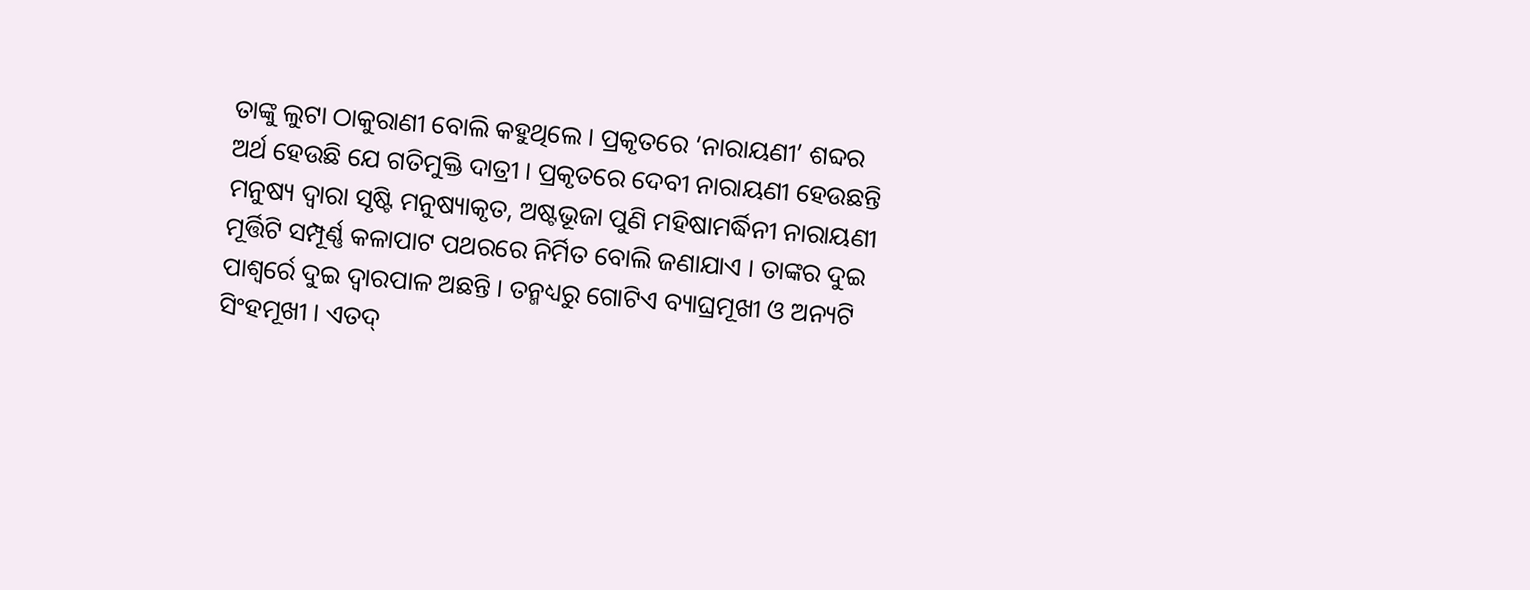ତାଙ୍କୁ ଲୁଟା ଠାକୁରାଣୀ ବୋଲି କହୁଥିଲେ । ପ୍ରକୃତରେ ‘ନାରାୟଣୀ’ ଶବ୍ଦର ଅର୍ଥ ହେଉଛି ଯେ ଗତିମୁକ୍ତି ଦାତ୍ରୀ । ପ୍ରକୃତରେ ଦେବୀ ନାରାୟଣୀ ହେଉଛନ୍ତି ମନୁଷ୍ୟ ଦ୍ୱାରା ସୃଷ୍ଟି ମନୁଷ୍ୟାକୃତ, ଅଷ୍ଟଭୂଜା ପୁଣି ମହିଷାମର୍ଦ୍ଧିନୀ ନାରାୟଣୀ ମୂର୍ତ୍ତିଟି ସମ୍ପୂର୍ଣ୍ଣ କଳାପାଟ ପଥରରେ ନିର୍ମିତ ବୋଲି ଜଣାଯାଏ । ତାଙ୍କର ଦୁଇ ପାଶ୍ୱର୍ରେ ଦୁଇ ଦ୍ୱାରପାଳ ଅଛନ୍ତି । ତନ୍ମଧ୍ୟରୁ ଗୋଟିଏ ବ୍ୟାଘ୍ରମୂଖୀ ଓ ଅନ୍ୟଟି ସିଂହମୂଖୀ । ଏତଦ୍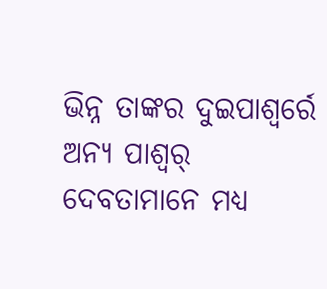ଭିନ୍ନ ତାଙ୍କର ଦୁଇପାଶ୍ୱର୍ରେ ଅନ୍ୟ ପାଶ୍ୱର୍ ଦେବତାମାନେ ମଧ୍ୟ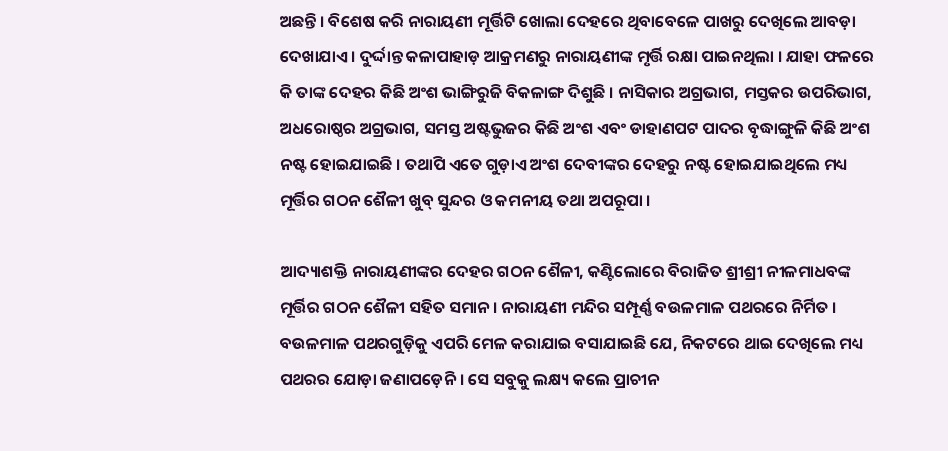ଅଛନ୍ତି । ବିଶେଷ କରି ନାରାୟଣୀ ମୂର୍ତ୍ତିଟି ଖୋଲା ଦେହରେ ଥିବାବେଳେ ପାଖରୁ ଦେଖିଲେ ଆବଡ଼ା ଦେଖାଯାଏ । ଦୁର୍ଦ୍ଦାନ୍ତ କଳାପାହାଡ଼ ଆକ୍ରମଣରୁ ନାରାୟଣୀଙ୍କ ମୃର୍ତ୍ତି ରକ୍ଷା ପାଇନଥିଲା । ଯାହା ଫଳରେ କି ତାଙ୍କ ଦେହର କିଛି ଅଂଶ ଭାଙ୍ଗିରୁଜି ବିକଳାଙ୍ଗ ଦିଶୁଛି । ନାସିକାର ଅଗ୍ରଭାଗ, ମସ୍ତକର ଉପରିଭାଗ, ଅଧରୋଷ୍ଠର ଅଗ୍ରଭାଗ, ସମସ୍ତ ଅଷ୍ଟଭୁଜର କିଛି ଅଂଶ ଏବଂ ଡାହାଣପଟ ପାଦର ବୃଦ୍ଧାଙ୍ଗୁଳି କିଛି ଅଂଶ ନଷ୍ଟ ହୋଇଯାଇଛି । ତଥାପି ଏତେ ଗୁଡ଼ାଏ ଅଂଶ ଦେବୀଙ୍କର ଦେହରୁ ନଷ୍ଟ ହୋଇଯାଇଥିଲେ ମଧ୍ୟ ମୂର୍ତ୍ତିର ଗଠନ ଶୈଳୀ ଖୁବ୍ ସୁନ୍ଦର ଓ କମନୀୟ ତଥା ଅପରୂପା ।

ଆଦ୍ୟାଶକ୍ତି ନାରାୟଣୀଙ୍କର ଦେହର ଗଠନ ଶୈଳୀ, କଣ୍ଟିଲୋରେ ବିରାଜିତ ଶ୍ରୀଶ୍ରୀ ନୀଳମାଧବଙ୍କ ମୂର୍ତ୍ତିର ଗଠନ ଶୈଳୀ ସହିତ ସମାନ । ନାରାୟଣୀ ମନ୍ଦିର ସମ୍ପୂର୍ଣ୍ଣ ବଉଳମାଳ ପଥରରେ ନିର୍ମିତ । ବଉଳମାଳ ପଥରଗୁଡ଼ିକୁ ଏପରି ମେଳ କରାଯାଇ ବସାଯାଇଛି ଯେ, ନିକଟରେ ଥାଇ ଦେଖିଲେ ମଧ୍ୟ ପଥରର ଯୋଡ଼ା ଜଣାପଡ଼େନି । ସେ ସବୁକୁ ଲକ୍ଷ୍ୟ କଲେ ପ୍ରାଚୀନ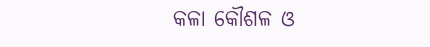କଳା କୌଶଳ ଓ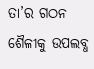ତା’ର ଗଠନ ଶୈଳୀକୁ ଉପଲବ୍ଧ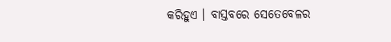କରିହୁଏ । ବାସ୍ତବରେ ସେତେବେଳର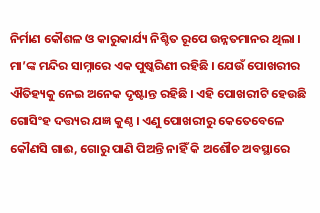ନିର୍ମାଣ କୌଶଳ ଓ କାରୁକାର୍ଯ୍ୟ ନିଶ୍ଚିତ ରୂପେ ଉନ୍ନତମାନର ଥିଲା । ମା’ଙ୍କ ମନ୍ଦିର ସାମ୍ନାରେ ଏକ ପୁଷ୍କରିଣୀ ରହିଛି । ଯେଉଁ ପୋଖରୀର ଐତିହ୍ୟକୁ ନେଇ ଅନେକ ଦୃଷ୍ଟାନ୍ତ ରହିଛି । ଏହି ପୋଖରୀଟି ହେଉଛି ଗୋସିଂହ ଦତ୍ତ୍ୟର ଯଜ୍ଞ କୁଣ୍ଠ । ଏଣୁ ପୋଖରୀରୁ କେତେବେଳେ କୌଣସି ଗାଈ, ଗୋରୁ ପାଣି ପିଅନ୍ତି ନାହିଁ କି ଅଶୌଚ ଅବସ୍ଥାରେ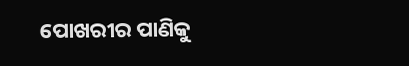ପୋଖରୀର ପାଣିକୁ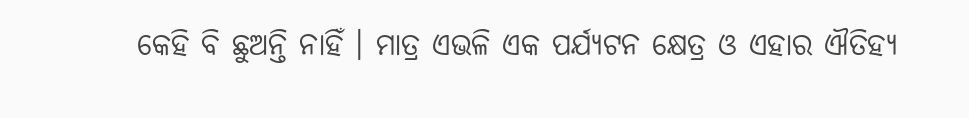କେହି ବି ଛୁଅନ୍ତି ନାହିଁ । ମାତ୍ର ଏଭଳି ଏକ ପର୍ଯ୍ୟଟନ କ୍ଷେତ୍ର ଓ ଏହାର ଐତିହ୍ୟ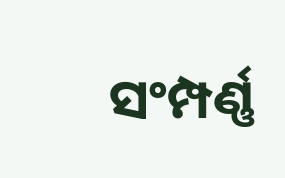ସଂମ୍ପର୍ଣ୍ଣ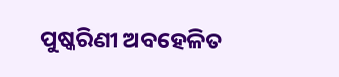ପୁଷ୍କରିଣୀ ଅବହେଳିତ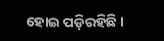ହୋଇ ପଡ଼ିରହିଛି ।